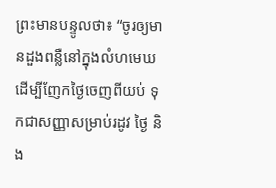ព្រះមានបន្ទូលថា៖ “ចូរឲ្យមានដួងពន្លឺនៅក្នុងលំហមេឃ ដើម្បីញែកថ្ងៃចេញពីយប់ ទុកជាសញ្ញាសម្រាប់រដូវ ថ្ងៃ និង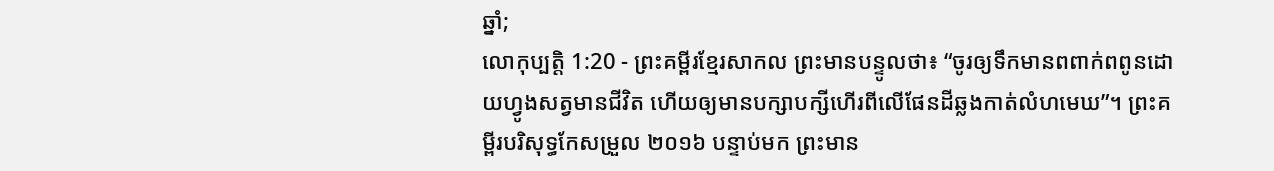ឆ្នាំ;
លោកុប្បត្តិ 1:20 - ព្រះគម្ពីរខ្មែរសាកល ព្រះមានបន្ទូលថា៖ “ចូរឲ្យទឹកមានពពាក់ពពូនដោយហ្វូងសត្វមានជីវិត ហើយឲ្យមានបក្សាបក្សីហើរពីលើផែនដីឆ្លងកាត់លំហមេឃ”។ ព្រះគម្ពីរបរិសុទ្ធកែសម្រួល ២០១៦ បន្ទាប់មក ព្រះមាន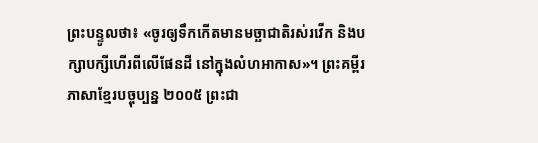ព្រះបន្ទូលថា៖ «ចូរឲ្យទឹកកើតមានមច្ឆាជាតិរស់រវើក និងបក្សាបក្សីហើរពីលើផែនដី នៅក្នុងលំហអាកាស»។ ព្រះគម្ពីរភាសាខ្មែរបច្ចុប្បន្ន ២០០៥ ព្រះជា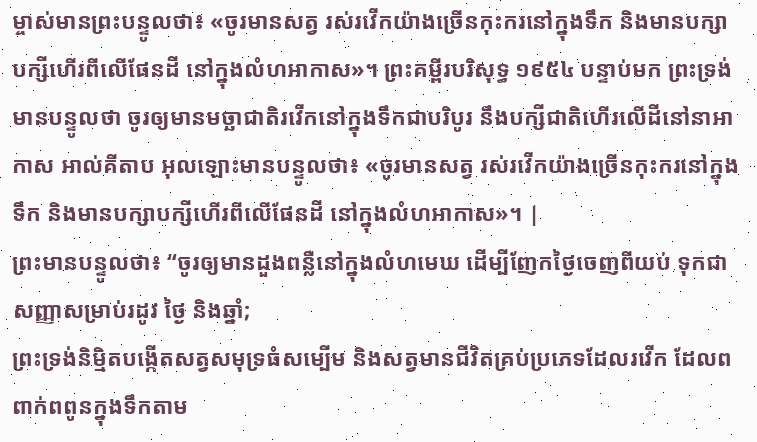ម្ចាស់មានព្រះបន្ទូលថា៖ «ចូរមានសត្វ រស់រវើកយ៉ាងច្រើនកុះករនៅក្នុងទឹក និងមានបក្សាបក្សីហើរពីលើផែនដី នៅក្នុងលំហអាកាស»។ ព្រះគម្ពីរបរិសុទ្ធ ១៩៥៤ បន្ទាប់មក ព្រះទ្រង់មានបន្ទូលថា ចូរឲ្យមានមច្ឆាជាតិរវើកនៅក្នុងទឹកជាបរិបូរ នឹងបក្សីជាតិហើរលើដីនៅនាអាកាស អាល់គីតាប អុលឡោះមានបន្ទូលថា៖ «ចូរមានសត្វ រស់រវើកយ៉ាងច្រើនកុះករនៅក្នុងទឹក និងមានបក្សាបក្សីហើរពីលើផែនដី នៅក្នុងលំហអាកាស»។ |
ព្រះមានបន្ទូលថា៖ “ចូរឲ្យមានដួងពន្លឺនៅក្នុងលំហមេឃ ដើម្បីញែកថ្ងៃចេញពីយប់ ទុកជាសញ្ញាសម្រាប់រដូវ ថ្ងៃ និងឆ្នាំ;
ព្រះទ្រង់និម្មិតបង្កើតសត្វសមុទ្រធំសម្បើម និងសត្វមានជីវិតគ្រប់ប្រភេទដែលរវើក ដែលពពាក់ពពូនក្នុងទឹកតាម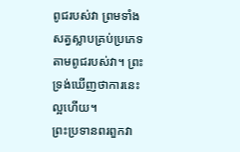ពូជរបស់វា ព្រមទាំងសត្វស្លាបគ្រប់ប្រភេទតាមពូជរបស់វា។ ព្រះទ្រង់ឃើញថាការនេះល្អហើយ។
ព្រះប្រទានពរពួកវា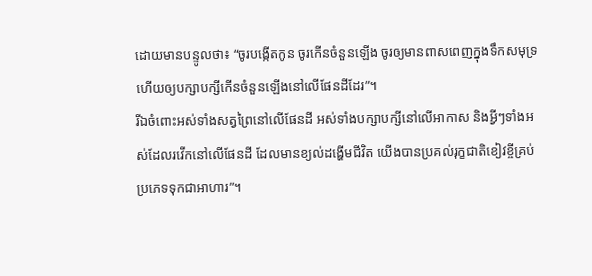ដោយមានបន្ទូលថា៖ “ចូរបង្កើតកូន ចូរកើនចំនួនឡើង ចូរឲ្យមានពាសពេញក្នុងទឹកសមុទ្រ ហើយឲ្យបក្សាបក្សីកើនចំនួនឡើងនៅលើផែនដីដែរ”។
រីឯចំពោះអស់ទាំងសត្វព្រៃនៅលើផែនដី អស់ទាំងបក្សាបក្សីនៅលើអាកាស និងអ្វីៗទាំងអស់ដែលរវើកនៅលើផែនដី ដែលមានខ្យល់ដង្ហើមជីវិត យើងបានប្រគល់រុក្ខជាតិខៀវខ្ចីគ្រប់ប្រភេទទុកជាអាហារ”។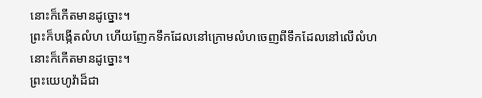នោះក៏កើតមានដូច្នោះ។
ព្រះក៏បង្កើតលំហ ហើយញែកទឹកដែលនៅក្រោមលំហចេញពីទឹកដែលនៅលើលំហ នោះក៏កើតមានដូច្នោះ។
ព្រះយេហូវ៉ាដ៏ជា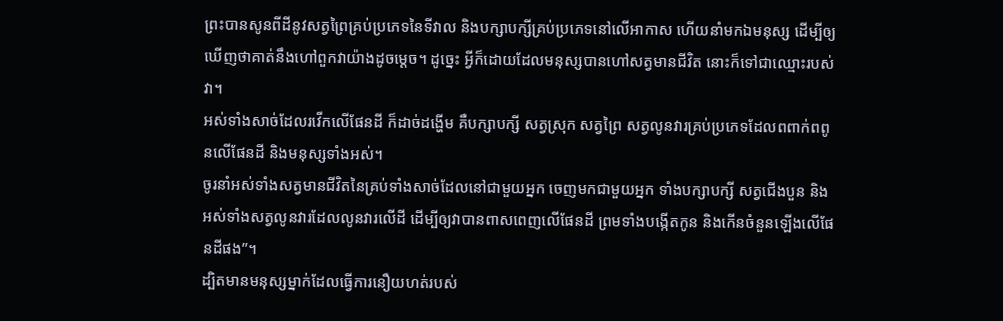ព្រះបានសូនពីដីនូវសត្វព្រៃគ្រប់ប្រភេទនៃទីវាល និងបក្សាបក្សីគ្រប់ប្រភេទនៅលើអាកាស ហើយនាំមកឯមនុស្ស ដើម្បីឲ្យឃើញថាគាត់នឹងហៅពួកវាយ៉ាងដូចម្ដេច។ ដូច្នេះ អ្វីក៏ដោយដែលមនុស្សបានហៅសត្វមានជីវិត នោះក៏ទៅជាឈ្មោះរបស់វា។
អស់ទាំងសាច់ដែលរវើកលើផែនដី ក៏ដាច់ដង្ហើម គឺបក្សាបក្សី សត្វស្រុក សត្វព្រៃ សត្វលូនវារគ្រប់ប្រភេទដែលពពាក់ពពូនលើផែនដី និងមនុស្សទាំងអស់។
ចូរនាំអស់ទាំងសត្វមានជីវិតនៃគ្រប់ទាំងសាច់ដែលនៅជាមួយអ្នក ចេញមកជាមួយអ្នក ទាំងបក្សាបក្សី សត្វជើងបួន និងអស់ទាំងសត្វលូនវារដែលលូនវារលើដី ដើម្បីឲ្យវាបានពាសពេញលើផែនដី ព្រមទាំងបង្កើតកូន និងកើនចំនួនឡើងលើផែនដីផង”។
ដ្បិតមានមនុស្សម្នាក់ដែលធ្វើការនឿយហត់របស់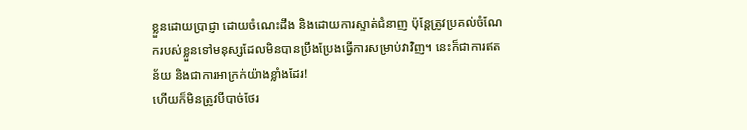ខ្លួនដោយប្រាជ្ញា ដោយចំណេះដឹង និងដោយការស្ទាត់ជំនាញ ប៉ុន្តែត្រូវប្រគល់ចំណែករបស់ខ្លួនទៅមនុស្សដែលមិនបានប្រឹងប្រែងធ្វើការសម្រាប់វាវិញ។ នេះក៏ជាការឥតន័យ និងជាការអាក្រក់យ៉ាងខ្លាំងដែរ!
ហើយក៏មិនត្រូវបីបាច់ថែរ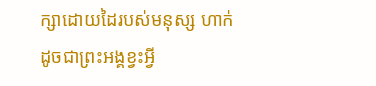ក្សាដោយដៃរបស់មនុស្ស ហាក់ដូចជាព្រះអង្គខ្វះអ្វី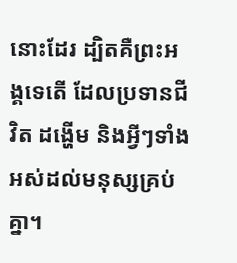នោះដែរ ដ្បិតគឺព្រះអង្គទេតើ ដែលប្រទានជីវិត ដង្ហើម និងអ្វីៗទាំងអស់ដល់មនុស្សគ្រប់គ្នា។